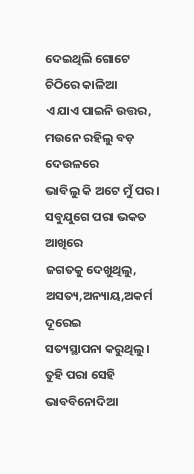ଦେଇଥିଲି ଗୋଟେ ଚିଠିରେ କାଳିଆ
ଏ ଯାଏ ପାଇନି ଉତ୍ତର,
ମଉନେ ରହିଲୁ ବଡ଼ ଦେଉଳରେ
ଭାବିଲୁ କି ଅଟେ ମୁଁ ପର।
ସବୁଯୁଗେ ପରା ଭକତ ଆଖିରେ
ଜଗତକୁ ଦେଖୁଥିଲୁ,
ଅସତ୍ୟ,ଅନ୍ୟାୟ,ଅକର୍ମ ଦୂରେଇ
ସତ୍ୟସ୍ଥାପନା କରୁଥିଲୁ।
ତୁହି ପରା ସେହି ଭାବବିନୋଦିଆ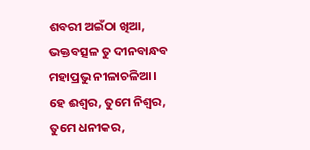ଶବରୀ ଅଇଁଠା ଖିଆ,
ଭକ୍ତବତ୍ସଳ ତୁ ଦୀନବାନ୍ଧବ
ମହାପ୍ରଭୁ ନୀଳାଚଳିଆ।
ହେ ଈଶ୍ୱର, ତୁମେ ନିଶ୍ୱର,
ତୁମେ ଧନୀକର,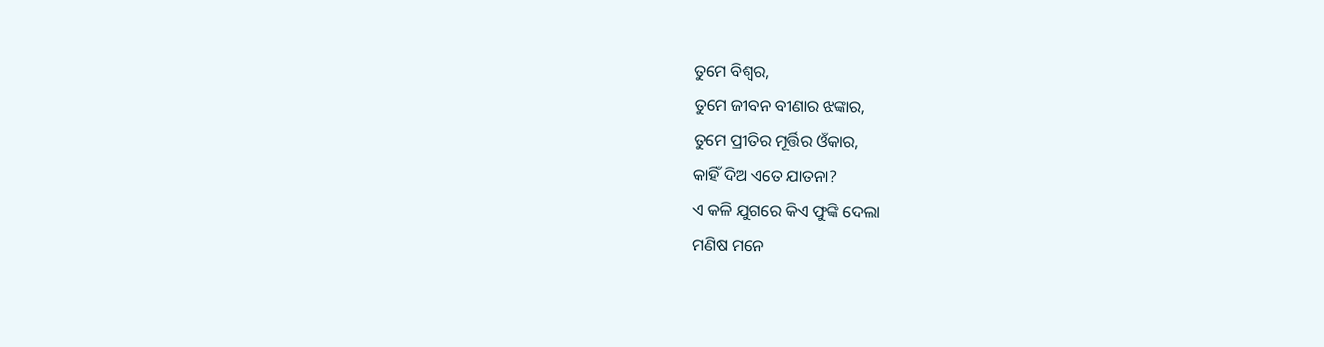ତୁମେ ବିଶ୍ୱର,
ତୁମେ ଜୀବନ ବୀଣାର ଝଙ୍କାର,
ତୁମେ ପ୍ରୀତିର ମୂର୍ତ୍ତିର ଓଁକାର,
କାହିଁ ଦିଅ ଏତେ ଯାତନା?
ଏ କଳି ଯୁଗରେ କିଏ ଫୁଙ୍କି ଦେଲା
ମଣିଷ ମନେ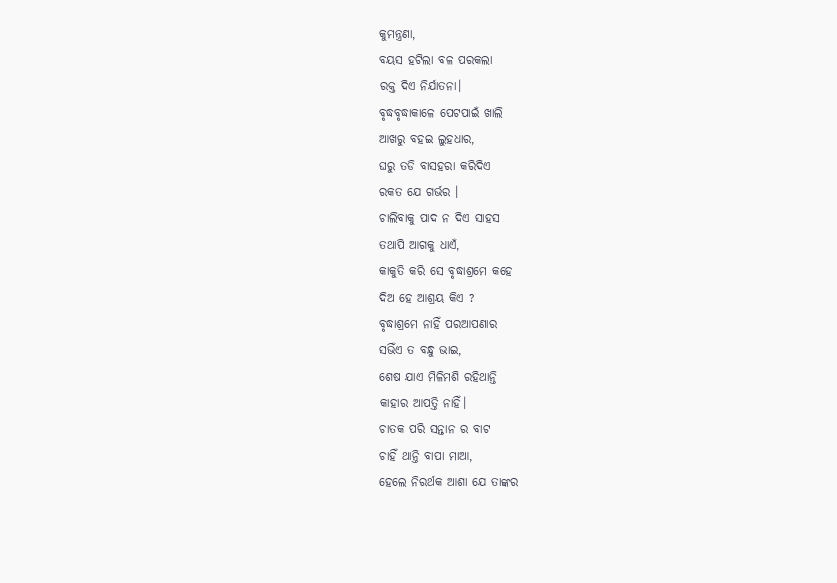କୁମନ୍ତ୍ରଣା,
ବୟସ ହଟିଲା ବଳ ପରକଲା
ରକ୍ତ ଦିଏ ନିର୍ଯାତନା।
ବୃଦ୍ଧବୃଦ୍ଧାକାଳେ ପେଟପାଇଁ ଖାଲି
ଆଖରୁ ବହଇ ଲୁହଧାର,
ଘରୁ ତଡି ବାସହରା କରିଦିଏ
ରକତ ଯେ ଗର୍ଭର ।
ଚାଲିବାକୁ ପାଦ ନ ଦିଏ ସାହସ
ତଥାପି ଆଗକୁ ଧାଏଁ,
କାକୁତି କରି ସେ ବୃଦ୍ଧାଶ୍ରମେ କହେ
ଦିଅ ହେ ଆଶ୍ରୟ କିଏ ?
ବୃଦ୍ଧାଶ୍ରମେ ନାହିଁ ପରଆପଣାର
ସଭିଁଏ ତ ବନ୍ଧୁ ଭାଇ,
ଶେଷ ଯାଏ ମିଳିମଶି ରହିଥାନ୍ତି
କାହାର ଆପତ୍ତି ନାହିଁ।
ଚାତକ ପରି ସନ୍ତାନ ର ବାଟ
ଚାହିଁ ଥାନ୍ତି ବାପା ମାଆ,
ହେଲେ ନିରର୍ଥକ ଆଶା ଯେ ତାଙ୍କର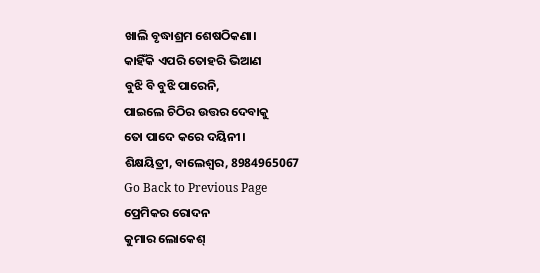ଖାଲି ବୃଦ୍ଧାଶ୍ରମ ଶେଷଠିକଣା।
କାହିଁକି ଏପରି ତୋହରି ଭିଆଣ
ବୁଝି ବି ବୁଝି ପାରେନି,
ପାଇଲେ ଚିଠିର ଉତ୍ତର ଦେବାକୁ
ତୋ ପାଦେ କରେ ଦୟିନୀ।
ଶିକ୍ଷୟିତ୍ରୀ, ବାଲେଶ୍ୱର, 8984965067
Go Back to Previous Page
ପ୍ରେମିକର ରୋଦନ
କୁମାର ଲୋକେଶ୍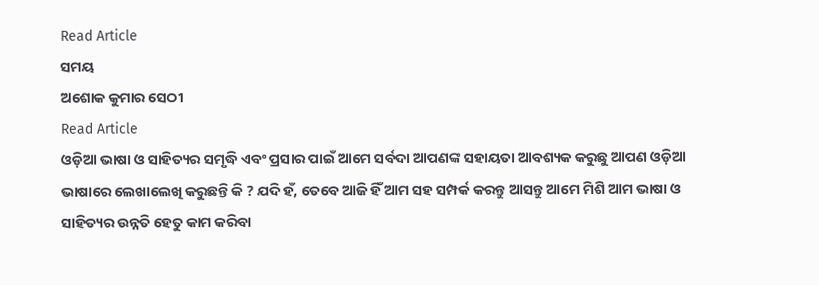Read Article
ସମୟ
ଅଶୋକ କୁମାର ସେଠୀ
Read Article
ଓଡ଼ିଆ ଭାଷା ଓ ସାହିତ୍ୟର ସମୃଦ୍ଧି ଏବଂ ପ୍ରସାର ପାଇଁ ଆମେ ସର୍ବଦା ଆପଣଙ୍କ ସହାୟତା ଆବଶ୍ୟକ କରୁଛୁ ଆପଣ ଓଡ଼ିଆ ଭାଷାରେ ଲେଖାଲେଖି କରୁଛନ୍ତି କି ? ଯଦି ହଁ, ତେବେ ଆଜି ହିଁ ଆମ ସହ ସମ୍ପର୍କ କରନ୍ତୁ ଆସନ୍ତୁ ଆମେ ମିଶି ଆମ ଭାଷା ଓ ସାହିତ୍ୟର ଉନ୍ନତି ହେତୁ କାମ କରିବା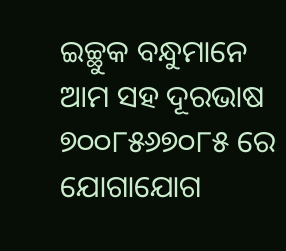ଇଚ୍ଛୁକ ବନ୍ଧୁମାନେ ଆମ ସହ ଦୂରଭାଷ ୭୦୦୮୫୬୭୦୮୫ ରେ ଯୋଗାଯୋଗ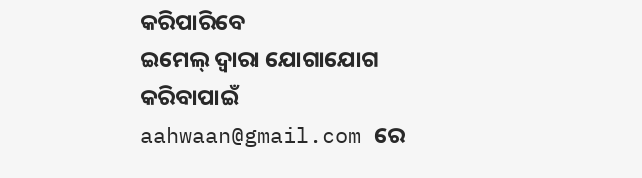କରିପାରିବେ
ଇମେଲ୍ ଦ୍ବାରା ଯୋଗାଯୋଗ କରିବାପାଇଁ aahwaan@gmail.com ରେ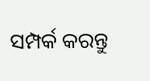ସମ୍ପର୍କ କରନ୍ତୁ